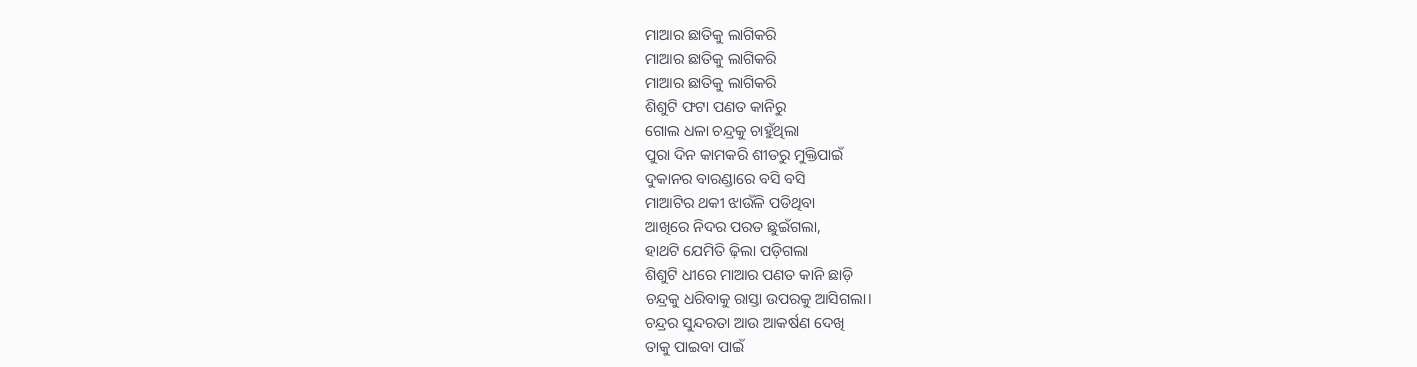ମାଆର ଛାତିକୁ ଲାଗିକରି
ମାଆର ଛାତିକୁ ଲାଗିକରି
ମାଆର ଛାତିକୁ ଲାଗିକରି
ଶିଶୁଟି ଫଟା ପଣତ କାନିରୁ
ଗୋଲ ଧଳା ଚନ୍ଦ୍ରକୁ ଚାହୁଁଥିଲା
ପୁରା ଦିନ କାମକରି ଶୀତରୁ ମୁକ୍ତିପାଇଁ
ଦୁକାନର ବାରଣ୍ଡାରେ ବସି ବସି
ମାଆଟିର ଥକୀ ଝାଉଁଳି ପଡିଥିବା
ଆଖିରେ ନିଦର ପରତ ଛୁଇଁଗଲା,
ହାଥଟି ଯେମିତି ଢ଼ିଲା ପଡ଼ିଗଲା
ଶିଶୁଟି ଧୀରେ ମାଆର ପଣତ କାନି ଛାଡ଼ି
ଚନ୍ଦ୍ରକୁ ଧରିବାକୁ ରାସ୍ତା ଉପରକୁ ଆସିଗଲା।
ଚନ୍ଦ୍ରର ସୁନ୍ଦରତା ଆଉ ଆକର୍ଷଣ ଦେଖି
ତାକୁ ପାଇବା ପାଇଁ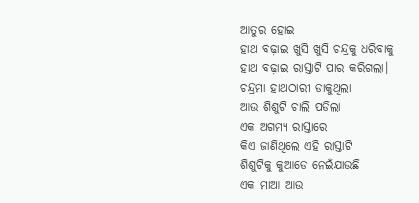ଆତୁର ହୋଇ
ହାଥ ବଢ଼ାଇ ଖୁସି ଖୁସି ଚନ୍ଦ୍ରକୁ ଧରିବାକୁ
ହାଥ ବଢ଼ାଇ ରାସ୍ତାଟି ପାର କରିଗଲା।
ଚନ୍ଦ୍ରମା ହାଥଠାରୀ ଡାକୁଥିଲା
ଆଉ ଶିଶୁଟି ଚାଲି ପଡିଲା
ଏକ ଅଗମ୍ୟ ରାସ୍ତାରେ
କିଏ ଜାଣିଥିଲେ ଏହି ରାସ୍ତାଟି
ଶିଶୁଟିକୁ କୁଆଡେ ନେଇଁଯାଉଛି
ଏକ ମାଆ ଆଉ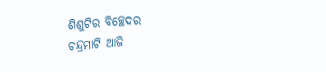ଶିଶୁଟିର ବିଚ୍ଛେଦର
ଚନ୍ଦ୍ରମାଟି ଆଜି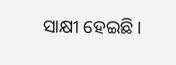ସାକ୍ଷୀ ହେଇଛି।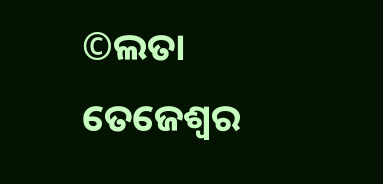©ଲତା ତେଜେଶ୍ଵର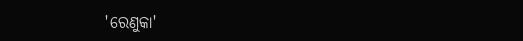'ରେଣୁକା'